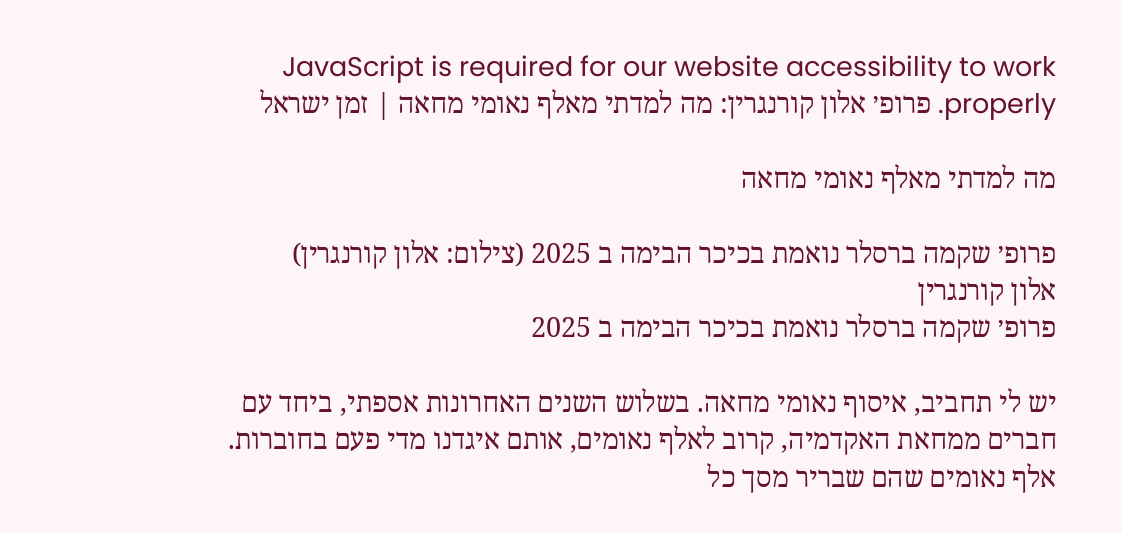JavaScript is required for our website accessibility to work properly. פרופ׳ אלון קורנגרין: מה למדתי מאלף נאומי מחאה | זמן ישראל

מה למדתי מאלף נאומי מחאה

פרופ׳ שקמה ברסלר נואמת בכיכר הבימה ב 2025 (צילום: אלון קורנגרין)
אלון קורנגרין
פרופ׳ שקמה ברסלר נואמת בכיכר הבימה ב 2025

יש לי תחביב, איסוף נאומי מחאה. בשלוש השנים האחרונות אספתי, ביחד עם חברים ממחאת האקדמיה, קרוב לאלף נאומים, אותם איגדנו מדי פעם בחוברות. אלף נאומים שהם שבריר מסך כל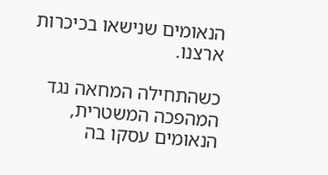הנאומים שנישאו בכיכרות ארצנו.

כשהתחילה המחאה נגד המהפכה המשטרית, הנאומים עסקו בה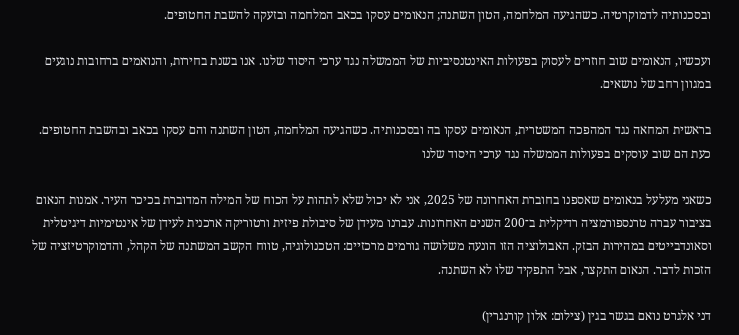ובסכנותיה לדמוקרטיה. כשהגיעה המלחמה, הטון השתנה; הנאומים עסקו בכאב המלחמה ובזעקה להשבת החטופים.

ועכשיו, הנאומים שוב חוזרים לעסוק בפעולות האינטנסיביות של הממשלה נגד ערכי היסוד שלנו. אנו בשנת בחירות, והנואמים ברחובות נוגעים במגוון רחב של נושאים.

בראשית המחאה נגד המהפכה המשטרית, הנאומים עסקו בה ובסכנותיה. כשהגיעה המלחמה, הטון השתנה והם עסקו בכאב ובהשבת החטופים. כעת הם שוב עוסקים בפעולות הממשלה נגד ערכי היסוד שלנו

כשאני מעלעל בנאומים שאספנו בחוברת האחרונה של 2025, אני לא יכול שלא לתהות על הכוח של המילה המדוברת בכיכר העיר. אמנות הנאום בציבור עברה טרנספורמציה רדיקלית ב־200 השנים האחרונות. עברנו מעידן של סיבולת פיזית ורטוריקה ארכנית לעידן של אינטימיות דיגיטלית וסאונדבייטים במהירות הבזק. האבולוציה הזו הונעה משלושה גורמים מרכזיים: הטכנולוגיה, טווח הקשב המשתנה של הקהל, והדמוקרטיזציה של הזכות לדבר. הנאום התקצר, אבל התפקיד שלו לא השתנה.

דני אלגרט נואם בגשר בגין (צילום: אלון קורנגרין)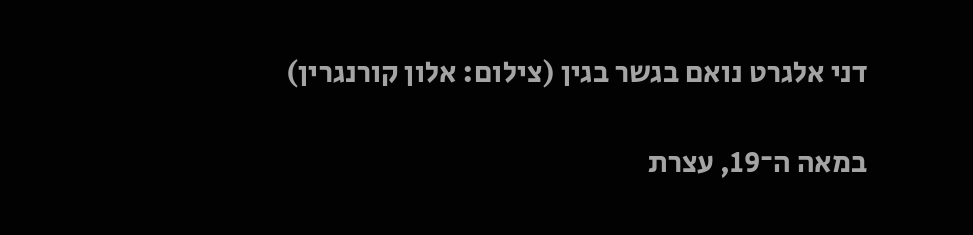דני אלגרט נואם בגשר בגין (צילום: אלון קורנגרין)

במאה ה־19, עצרת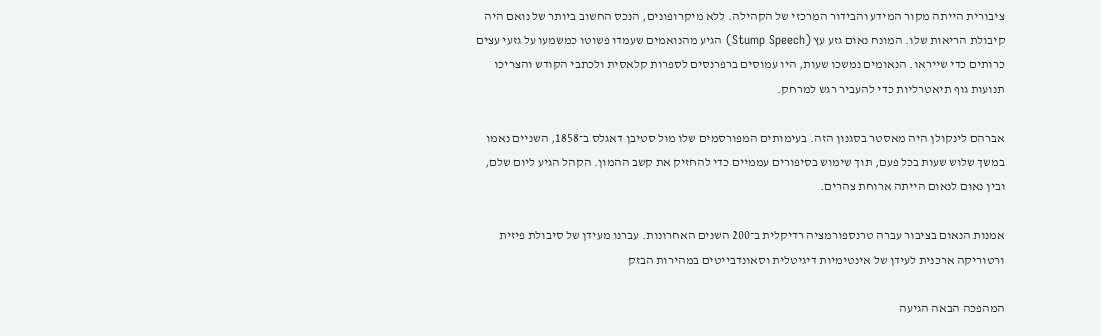ציבורית הייתה מקור המידע והבידור המרכזי של הקהילה. ללא מיקרופונים, הנכס החשוב ביותר של נואם היה קיבולת הריאות שלו. המונח נאום גזע עץ (Stump Speech) הגיע מהנואמים שעמדו פשוטו כמשמעו על גזעי עצים כרותים כדי שייראו. הנאומים נמשכו שעות, היו עמוסים ברפרנסים לספרות קלאסית ולכתבי הקודש והצריכו תנועות גוף תיאטרליות כדי להעביר רגש למרחק.

אברהם לינקולן היה מאסטר בסגנון הזה. בעימותים המפורסמים שלו מול סטיבן דאגלס ב־1858, השניים נאמו במשך שלוש שעות בכל פעם, תוך שימוש בסיפורים עממיים כדי להחזיק את קשב ההמון. הקהל הגיע ליום שלם, ובין נאום לנאום הייתה ארוחת צהרים.

אמנות הנאום בציבור עברה טרנספורמציה רדיקלית ב־200 השנים האחרונות. עברנו מעידן של סיבולת פיזית ורטוריקה ארכנית לעידן של אינטימיות דיגיטלית וסאונדבייטים במהירות הבזק

המהפכה הבאה הגיעה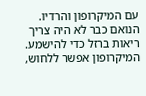עם המיקרופון והרדיו. הנואם כבר לא היה צריך ריאות ברזל כדי להישמע. המיקרופון אפשר ללחוש,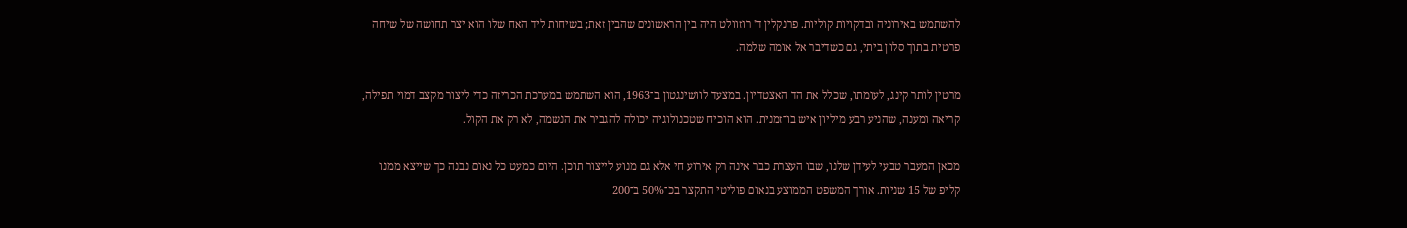להשתמש באירוניה ובדקויות קוליות. פרנקלין ד' רוזוולט היה בין הראשונים שהבין זאת; בשיחות ליד האח שלו הוא יצר תחושה של שיחה פרטית בתוך סלון ביתי, גם כשדיבר אל אומה שלמה.

מרטין לותר קינג, לעומתו, שכלל את הד האצטדיון. במצעד לוושינגטון ב־1963, הוא השתמש במערכת הכריזה כדי ליצור מקצב דמוי תפילה, קריאה ומענה, שהניע רבע מיליון איש בו־זמנית. הוא הוכיח שטכנולוגיה יכולה להגביר את הנשמה, לא רק את הקול.

מכאן המעבר טבעי לעידן שלנו, שבו העצרת כבר אינה רק אירוע חי אלא גם מנוע לייצור תוכן. היום כמעט כל נאום נבנה כך שייצא ממנו קליפ של 15 שניות. אורך המשפט הממוצע בנאום פוליטי התקצר בכ־50% ב־200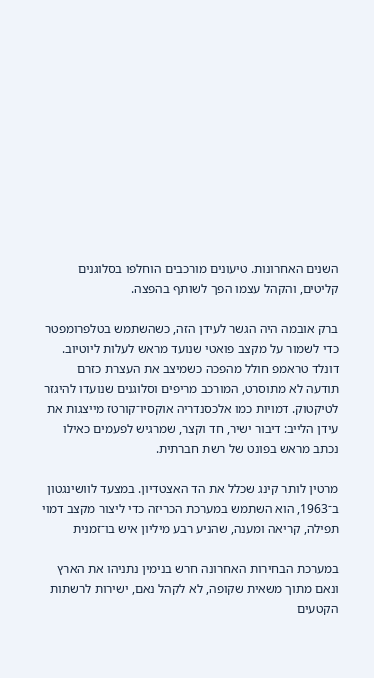השנים האחרונות. טיעונים מורכבים הוחלפו בסלוגנים קליטים, והקהל עצמו הפך לשותף בהפצה.

ברק אובמה היה הגשר לעידן הזה, כשהשתמש בטלפרומפטר כדי לשמור על מקצב פואטי שנועד מראש לעלות ליוטיוב. דונלד טראמפ חולל מהפכה כשמיצב את העצרת כזרם תודעה לא מתוסרט, המורכב מריפים וסלוגנים שנועדו להיגזר לטיקטוק. דמויות כמו אלכסנדריה אוקסיו־קורטז מייצגות את עידן הלייב: דיבור ישיר, חד וקצר, שמרגיש לפעמים כאילו נכתב מראש בפונט של רשת חברתית.

מרטין לותר קינג שכלל את הד האצטדיון. במצעד לוושינגטון ב־1963, הוא השתמש במערכת הכריזה כדי ליצור מקצב דמוי תפילה, קריאה ומענה, שהניע רבע מיליון איש בו־זמנית

במערכת הבחירות האחרונה חרש בנימין נתניהו את הארץ ונאם מתוך משאית שקופה, לא לקהל נאם, ישירות לרשתות הקטעים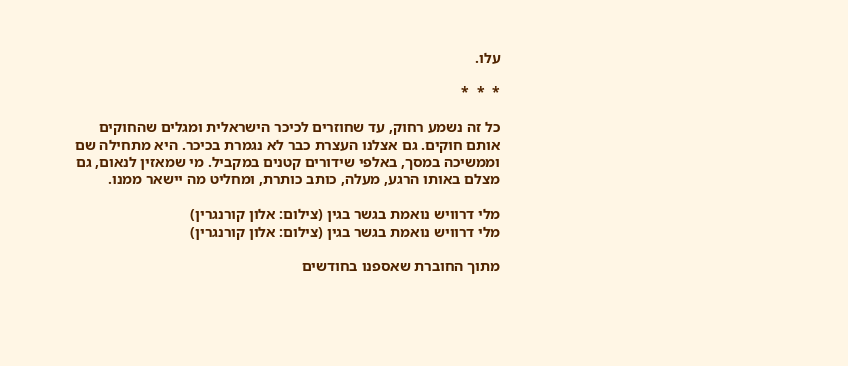עלו.

*  *  *

כל זה נשמע רחוק, עד שחוזרים לכיכר הישראלית ומגלים שהחוקים אותם חוקים. גם אצלנו העצרת כבר לא נגמרת בכיכר. היא מתחילה שם וממשיכה במסך, באלפי שידורים קטנים במקביל. מי שמאזין לנאום, גם מצלם באותו הרגע, מעלה, כותב כותרת, ומחליט מה יישאר ממנו.

מלי דרוויש נואמת בגשר בגין (צילום: אלון קורנגרין)
מלי דרוויש נואמת בגשר בגין (צילום: אלון קורנגרין)

מתוך החוברת שאספנו בחודשים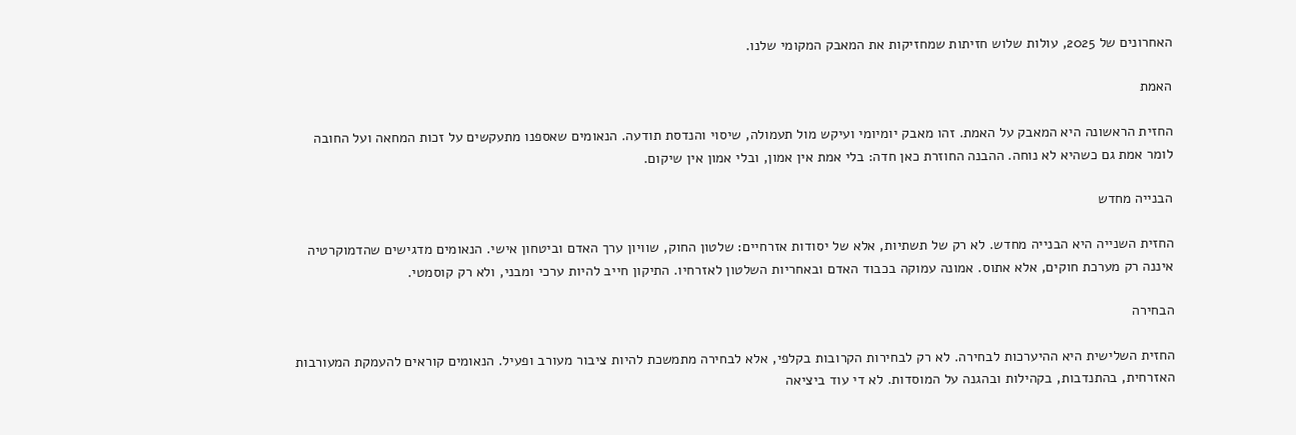האחרונים של 2025, עולות שלוש חזיתות שמחזיקות את המאבק המקומי שלנו.

האמת

החזית הראשונה היא המאבק על האמת. זהו מאבק יומיומי ועיקש מול תעמולה, שיסוי והנדסת תודעה. הנאומים שאספנו מתעקשים על זכות המחאה ועל החובה לומר אמת גם כשהיא לא נוחה. ההבנה החוזרת כאן חדה: בלי אמת אין אמון, ובלי אמון אין שיקום.

הבנייה מחדש

החזית השנייה היא הבנייה מחדש. לא רק של תשתיות, אלא של יסודות אזרחיים: שלטון החוק, שוויון ערך האדם וביטחון אישי. הנאומים מדגישים שהדמוקרטיה איננה רק מערכת חוקים, אלא אתוס. אמונה עמוקה בכבוד האדם ובאחריות השלטון לאזרחיו. התיקון חייב להיות ערכי ומבני, ולא רק קוסמטי.

הבחירה

החזית השלישית היא ההיערכות לבחירה. לא רק לבחירות הקרובות בקלפי, אלא לבחירה מתמשכת להיות ציבור מעורב ופעיל. הנאומים קוראים להעמקת המעורבות האזרחית, בהתנדבות, בקהילות ובהגנה על המוסדות. לא די עוד ביציאה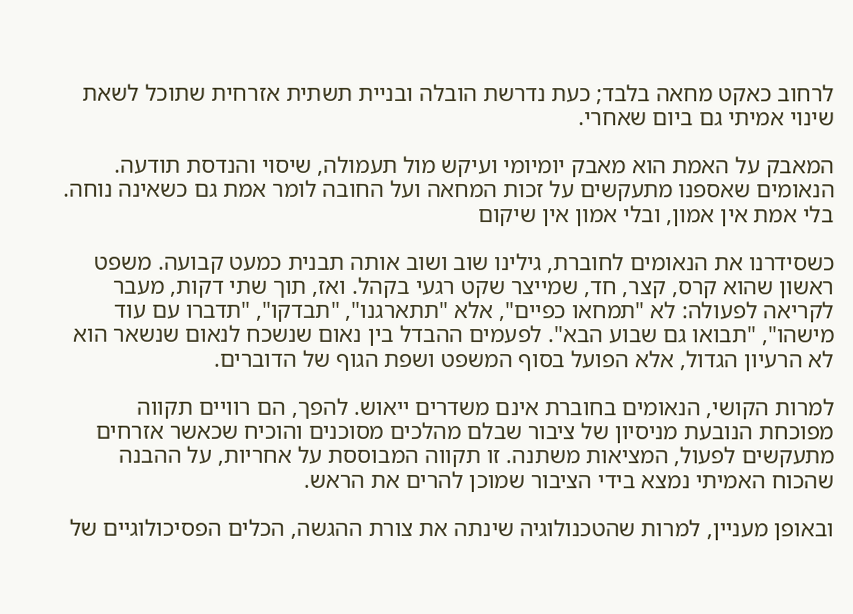לרחוב כאקט מחאה בלבד; כעת נדרשת הובלה ובניית תשתית אזרחית שתוכל לשאת שינוי אמיתי גם ביום שאחרי.

המאבק על האמת הוא מאבק יומיומי ועיקש מול תעמולה, שיסוי והנדסת תודעה. הנאומים שאספנו מתעקשים על זכות המחאה ועל החובה לומר אמת גם כשאינה נוחה. בלי אמת אין אמון, ובלי אמון אין שיקום

כשסידרנו את הנאומים לחוברת, גילינו שוב ושוב אותה תבנית כמעט קבועה. משפט ראשון שהוא קרס, קצר, חד, שמייצר שקט רגעי בקהל. ואז, תוך שתי דקות, מעבר לקריאה לפעולה: לא "תמחאו כפיים", אלא "תתארגנו", "תבדקו", "תדברו עם עוד מישהו", "תבואו גם שבוע הבא". לפעמים ההבדל בין נאום שנשכח לנאום שנשאר הוא לא הרעיון הגדול, אלא הפועל בסוף המשפט ושפת הגוף של הדוברים.

למרות הקושי, הנאומים בחוברת אינם משדרים ייאוש. להפך, הם רוויים תקווה מפוכחת הנובעת מניסיון של ציבור שבלם מהלכים מסוכנים והוכיח שכאשר אזרחים מתעקשים לפעול, המציאות משתנה. זו תקווה המבוססת על אחריות, על ההבנה שהכוח האמיתי נמצא בידי הציבור שמוכן להרים את הראש.

ובאופן מעניין, למרות שהטכנולוגיה שינתה את צורת ההגשה, הכלים הפסיכולוגיים של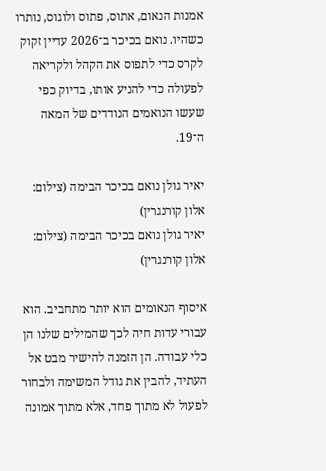אמנות הנאום, אתוס, פתוס ולוגוס, נותרו כשהיו. נואם בכיכר ב־2026 עדיין זקוק לקרס כדי לתפוס את הקהל ולקריאה לפעולה כדי להניע אותו, בדיוק כפי שעשו הנואמים הנודדים של המאה ה־19.

יאיר גולן נואם בכיכר הבימה (צילום: אלון קורנגרין)
יאיר גולן נואם בכיכר הבימה (צילום: אלון קורנגרין)

איסוף הנאומים הוא יותר מתחביב. הוא עבורי עדות חיה לכך שהמילים שלנו הן כלי עבודה. הן הזמנה להישיר מבט אל העתיד, להבין את גודל המשימה ולבחור לפעול לא מתוך פחד, אלא מתוך אמונה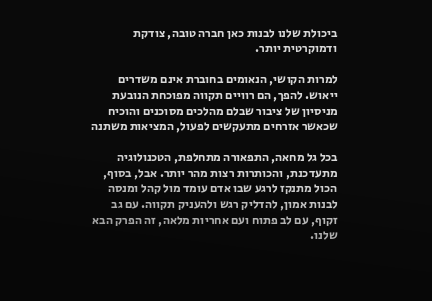ביכולת שלנו לבנות כאן חברה טובה, צודקת ודמוקרטית יותר.

למרות הקושי, הנאומים בחוברת אינם משדרים ייאוש. להפך, הם רוויים תקווה מפוכחת הנובעת מניסיון של ציבור שבלם מהלכים מסוכנים והוכיח שכאשר אזרחים מתעקשים לפעול, המציאות משתנה

בכל גל מחאה, התפאורה מתחלפת, הטכנולוגיה מתעדכנת, והכותרות רצות מהר יותר. אבל, בסוף, הכול מתנקז לרגע שבו אדם עומד מול קהל ומנסה לבנות אמון, להדליק רגש ולהעניק תקווה. עם גב זקוף, עם לב פתוח ועם אחריות מלאה, זה הפרק הבא שלנו.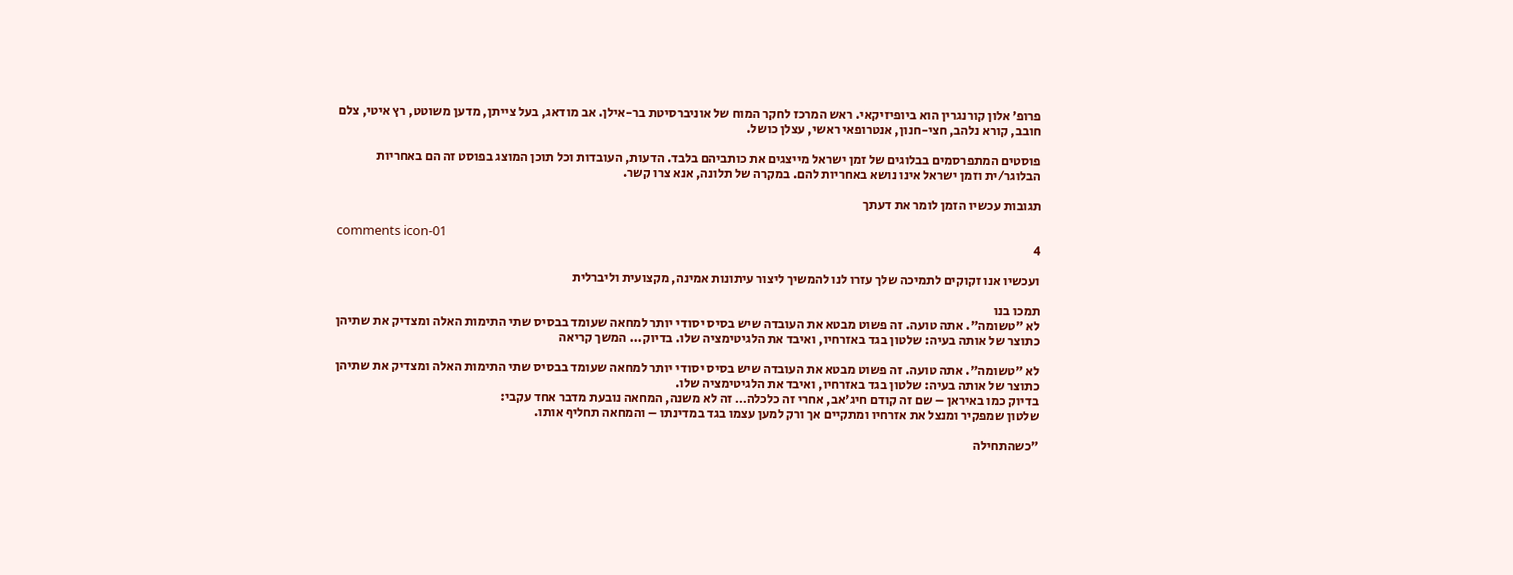פרופ׳ אלון קורנגרין הוא ביופיזיקאי. ראש המרכז לחקר המוח של אוניברסיטת בר-אילן. אב מודאג, בעל צייתן, מדען משוטט, רץ איטי, צלם חובב, קורא נלהב, חצי-חנון, אנטרופאי ראשי, עצלן כושל.

פוסטים המתפרסמים בבלוגים של זמן ישראל מייצגים את כותביהם בלבד. הדעות, העובדות וכל תוכן המוצג בפוסט זה הם באחריות הבלוגר/ית וזמן ישראל אינו נושא באחריות להם. במקרה של תלונה, אנא צרו קשר.

תגובות עכשיו הזמן לומר את דעתך

comments icon-01
4

ועכשיו אנו זקוקים לתמיכה שלך עזרו לנו להמשיך ליצור עיתונות אמינה, מקצועית וליברלית

תמכו בנו
לא "טשומה". אתה טועה. זה פשוט מבטא את העובדה שיש בסיס יסודי יותר למחאה שעומד בבסיס שתי התימות האלה ומצדיק את שתיהן כתוצר של אותה בעיה: שלטון בגד באזרחיו, ואיבד את הלגיטימציה שלו. בדיוק... המשך קריאה

לא "טשומה". אתה טועה. זה פשוט מבטא את העובדה שיש בסיס יסודי יותר למחאה שעומד בבסיס שתי התימות האלה ומצדיק את שתיהן כתוצר של אותה בעיה: שלטון בגד באזרחיו, ואיבד את הלגיטימציה שלו.
בדיוק כמו באיראן – שם זה קודם חיג'אב, אחרי זה כלכלה… זה לא משנה, המחאה נובעת מדבר אחד עקבי:
שלטון שמפקיר ומנצל את אזרחיו ומתקיים אך ורק למען עצמו בגד במדינתו – והמחאה תחליף אותו.

"כשהתחילה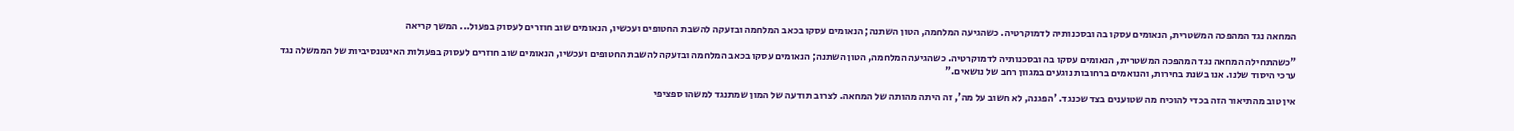המחאה נגד המהפכה המשטרית, הנאומים עסקו בה ובסכנותיה לדמוקרטיה. כשהגיעה המלחמה, הטון השתנה; הנאומים עסקו בכאב המלחמה ובזעקה להשבת החטופים ועכשיו, הנאומים שוב חוזרים לעסוק בפעול... המשך קריאה

"כשהתחילה המחאה נגד המהפכה המשטרית, הנאומים עסקו בה ובסכנותיה לדמוקרטיה. כשהגיעה המלחמה, הטון השתנה; הנאומים עסקו בכאב המלחמה ובזעקה להשבת החטופים ועכשיו, הנאומים שוב חוזרים לעסוק בפעולות האינטנסיביות של הממשלה נגד ערכי היסוד שלנו. אנו בשנת בחירות, והנואמים ברחובות נוגעים במגוון רחב של נושאים."

אין טוב מהתיאור הזה בכדי להוכיח מה שטוענים בצד שכנגד. 'הפגנה, לא חשוב על מה', זה היתה מהותה של המחאה. לצרוב תודעה של המון שמתנגד למשהו ספציפי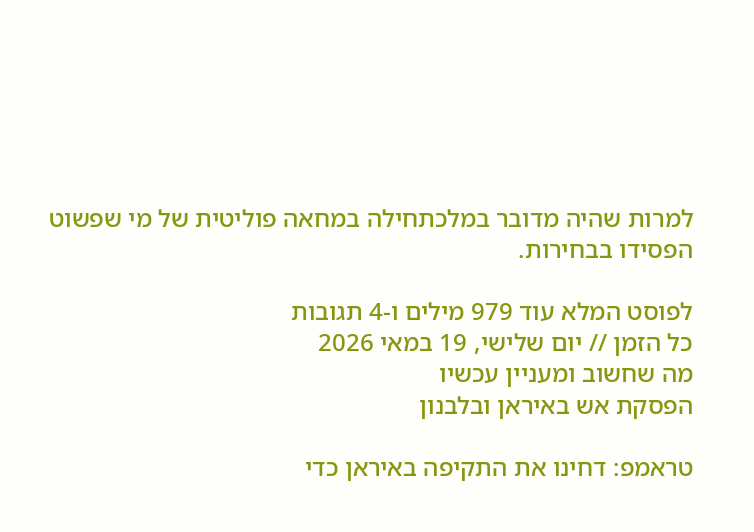למרות שהיה מדובר במלכתחילה במחאה פוליטית של מי שפשוט הפסידו בבחירות.

לפוסט המלא עוד 979 מילים ו-4 תגובות
כל הזמן // יום שלישי, 19 במאי 2026
מה שחשוב ומעניין עכשיו
הפסקת אש באיראן ובלבנון

טראמפ: דחינו את התקיפה באיראן כדי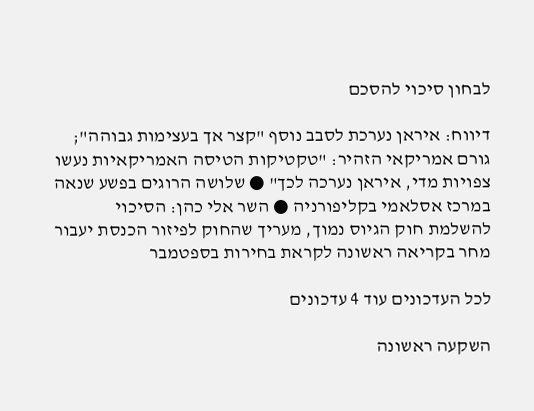לבחון סיכוי להסכם

דיווח: איראן נערכת לסבב נוסף "קצר אך בעצימות גבוהה"; גורם אמריקאי הזהיר: "טקטיקות הטיסה האמריקאיות נעשו צפויות מדי, איראן נערכה לכך" ● שלושה הרוגים בפשע שנאה במרכז אסלאמי בקליפורניה ● השר אלי כהן: הסיכוי להשלמת חוק הגיוס נמוך, מעריך שהחוק לפיזור הכנסת יעבור מחר בקריאה ראשונה לקראת בחירות בספטמבר

לכל העדכונים עוד 4 עדכונים

השקעה ראשונה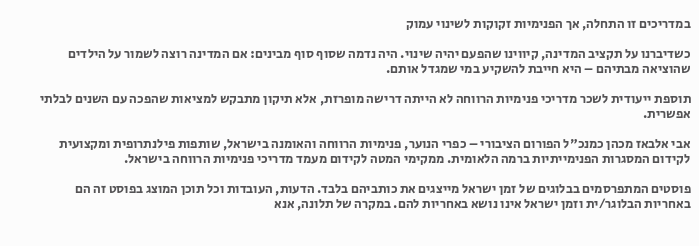במדריכים זו התחלה, אך הפנימיות זקוקות לשינוי עמוק

כשדיברנו על תקציב המדינה, קיווינו שהפעם יהיה שינוי. היה נדמה שסוף סוף מבינים: אם המדינה רוצה לשמור על הילדים שהוציאה מבתיהם – היא חייבת להשקיע במי שמגדל אותם.

תוספת ייעודית לשכר מדריכי פנימיות הרווחה לא הייתה דרישה מופרזת, אלא תיקון מתבקש למציאות שהפכה עם השנים לבלתי אפשרית.

אבי אלבאז מכהן כמנכ"ל הפורום הציבורי – כפרי הנוער, פנימיות הרווחה והאומנה בישראל, שותפות פילנתרופית ומקצועית לקידום המסגרות הפנימייתיות ברמה הלאומית. ממקימי המטה לקידום מעמד מדריכי פנימיות הרווחה בישראל.

פוסטים המתפרסמים בבלוגים של זמן ישראל מייצגים את כותביהם בלבד. הדעות, העובדות וכל תוכן המוצג בפוסט זה הם באחריות הבלוגר/ית וזמן ישראל אינו נושא באחריות להם. במקרה של תלונה, אנא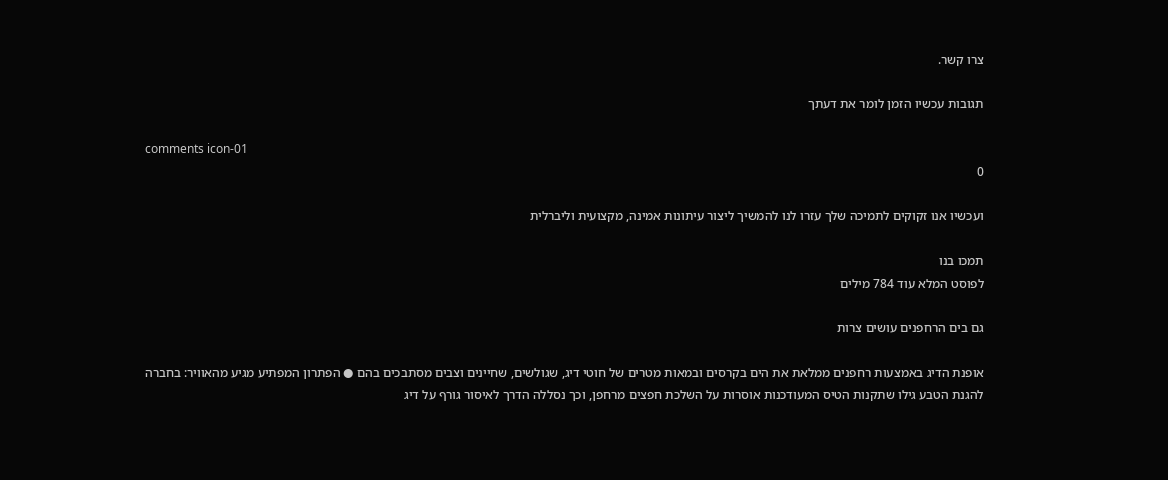צרו קשר.

תגובות עכשיו הזמן לומר את דעתך

comments icon-01
0

ועכשיו אנו זקוקים לתמיכה שלך עזרו לנו להמשיך ליצור עיתונות אמינה, מקצועית וליברלית

תמכו בנו
לפוסט המלא עוד 784 מילים

גם בים הרחפנים עושים צרות

אופנת הדיג באמצעות רחפנים ממלאת את הים בקרסים ובמאות מטרים של חוטי דיג, שגולשים, שחיינים וצבים מסתבכים בהם ● הפתרון המפתיע מגיע מהאוויר: בחברה להגנת הטבע גילו שתקנות הטיס המעודכנות אוסרות על השלכת חפצים מרחפן, וכך נסללה הדרך לאיסור גורף על דיג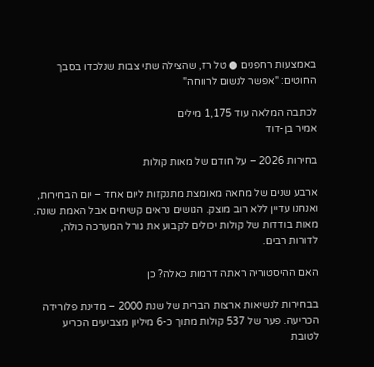באמצעות רחפנים ● טל רז, שהצילה שתי צבות שנלכדו בסבך החוטים: "אפשר לנשום לרווחה"

לכתבה המלאה עוד 1,175 מילים
אמיר בן-דוד

בחירות 2026 – על חודם של מאות קולות

ארבע שנים של מחאה מאומצת מתנקזות ליום אחד – יום הבחירות, ואנחנו עדיין ללא רוב מוצק. הגושים נראים קשיחים אבל האמת שונה. מאות בודדות של קולות יכולים לקבוע את גורל המערכה כולה, לדורות רבים.

האם ההיסטוריה ראתה דרמות כאלה? כן

בבחירות לנשיאות ארצות הברית של שנת 2000 – מדינת פלורידה הכריעה. פער של 537 קולות מתוך כ-6 מיליון מצביעים הכריע לטובת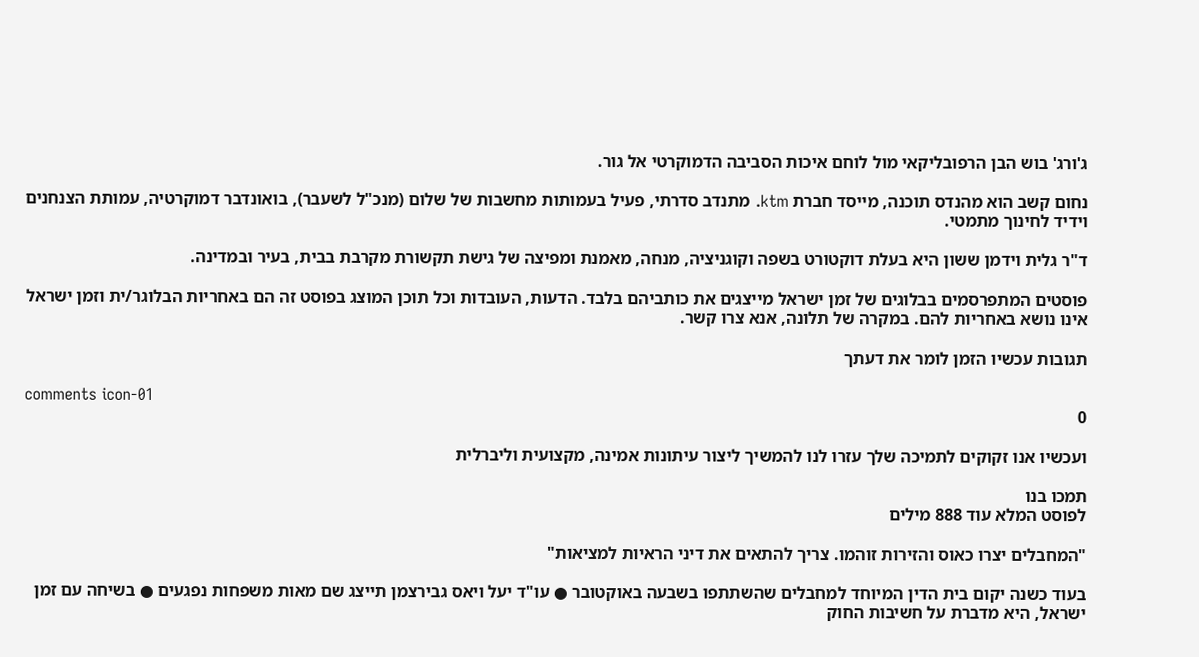ג'ורג' בוש הבן הרפובליקאי מול לוחם איכות הסביבה הדמוקרטי אל גור.

נחום קשב הוא מהנדס תוכנה, מייסד חברת ktm. מתנדב סדרתי, פעיל בעמותות מחשבות של שלום (מנכ"ל לשעבר), בואונדבר דמוקרטיה, עמותת הצנחנים וידיד לחינוך מתמטי.

ד"ר גלית וידמן ששון היא בעלת דוקטורט בשפה וקוגניציה, מנחה, מאמנת ומפיצה של גישת תקשורת מקרבת בבית, בעיר ובמדינה.

פוסטים המתפרסמים בבלוגים של זמן ישראל מייצגים את כותביהם בלבד. הדעות, העובדות וכל תוכן המוצג בפוסט זה הם באחריות הבלוגר/ית וזמן ישראל אינו נושא באחריות להם. במקרה של תלונה, אנא צרו קשר.

תגובות עכשיו הזמן לומר את דעתך

comments icon-01
0

ועכשיו אנו זקוקים לתמיכה שלך עזרו לנו להמשיך ליצור עיתונות אמינה, מקצועית וליברלית

תמכו בנו
לפוסט המלא עוד 888 מילים

"המחבלים יצרו כאוס והזירות זוהמו. צריך להתאים את דיני הראיות למציאות"

בעוד כשנה יקום בית הדין המיוחד למחבלים שהשתתפו בשבעה באוקטובר ● עו"ד יעל ויאס גבירצמן תייצג שם מאות משפחות נפגעים ● בשיחה עם זמן ישראל, היא מדברת על חשיבות החוק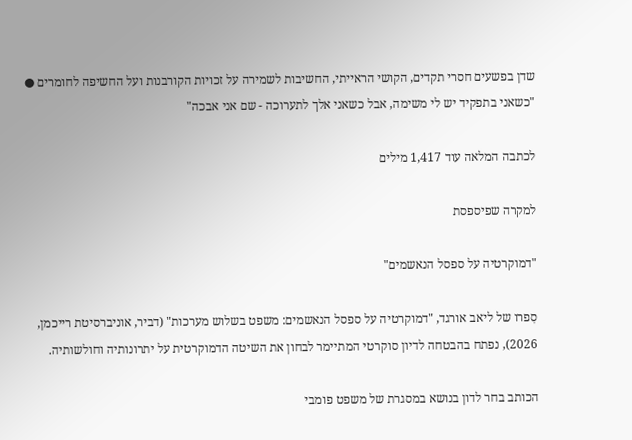שדן בפשעים חסרי תקדים, הקושי הראייתי, החשיבות לשמירה על זכויות הקורבנות ועל החשיפה לחומרים ● "כשאני בתפקיד יש לי משימה, אבל כשאני אלך לתערוכה - שם אני אבכה"

לכתבה המלאה עוד 1,417 מילים

למקרה שפיספסת

"דמוקרטיה על ספסל הנאשמים"

סִפרו של ליאב אורגד, "דמוקרטיה על ספסל הנאשמים: משפט בשלוש מערכות" (דביר, אוניברסיטת רייכמן, 2026), נפתח בהבטחה לדיון סוקרטי המתיימר לבחון את השיטה הדמוקרטית על יתרונותיה וחולשותיה.

הכותב בחר לדון בנושא במסגרת של משפט פומבי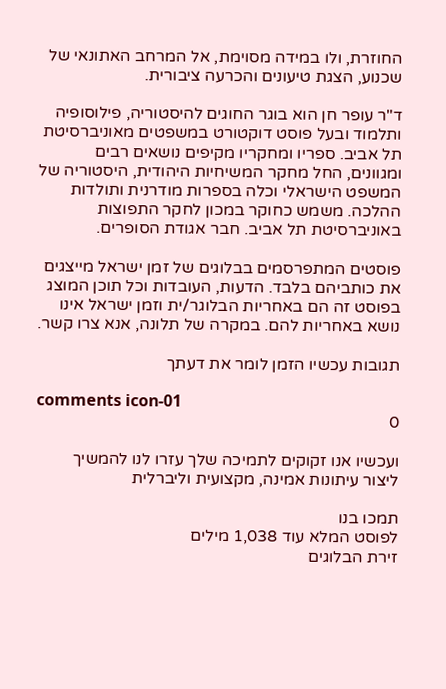החוזרת, ולו במידה מסוימת, אל המרחב האתונאי של שכנוע, הצגת טיעונים והכרעה ציבורית.

ד"ר עופר חן הוא בוגר החוגים להיסטוריה, פילוסופיה ותלמוד ובעל פוסט דוקטורט במשפטים מאוניברסיטת תל אביב. ספריו ומחקריו מקיפים נושאים רבים ומגוונים, החל מחקר המשיחיות היהודית, היסטוריה של המשפט הישראלי וכלה בספרות מודרנית ותולדות ההלכה. משמש כחוקר במכון לחקר התפוצות באוניברסיטת תל אביב. חבר אגודת הסופרים.

פוסטים המתפרסמים בבלוגים של זמן ישראל מייצגים את כותביהם בלבד. הדעות, העובדות וכל תוכן המוצג בפוסט זה הם באחריות הבלוגר/ית וזמן ישראל אינו נושא באחריות להם. במקרה של תלונה, אנא צרו קשר.

תגובות עכשיו הזמן לומר את דעתך

comments icon-01
0

ועכשיו אנו זקוקים לתמיכה שלך עזרו לנו להמשיך ליצור עיתונות אמינה, מקצועית וליברלית

תמכו בנו
לפוסט המלא עוד 1,038 מילים
זירת הבלוגים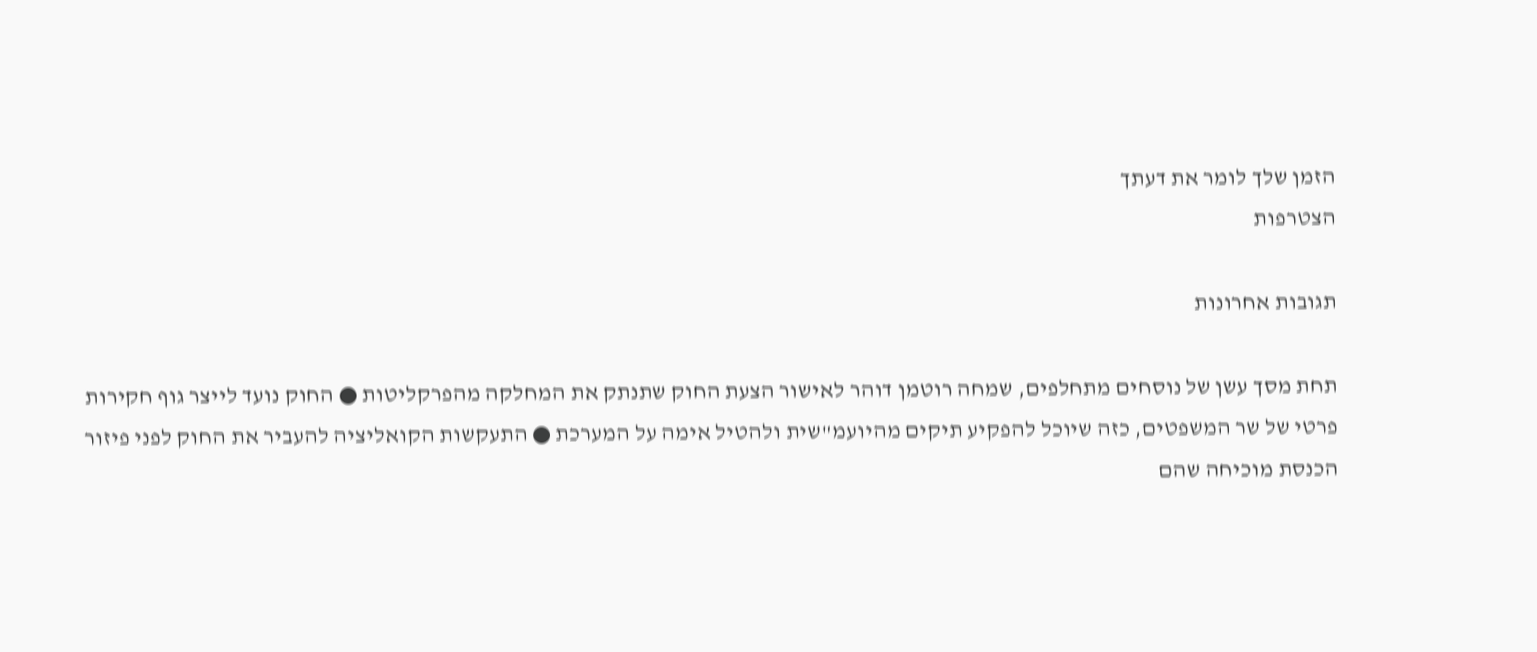הזמן שלך לומר את דעתך
הצטרפות

תגובות אחרונות

תחת מסך עשן של נוסחים מתחלפים, שמחה רוטמן דוהר לאישור הצעת החוק שתנתק את המחלקה מהפרקליטות ● החוק נועד לייצר גוף חקירות פרטי של שר המשפטים, כזה שיוכל להפקיע תיקים מהיועמ"שית ולהטיל אימה על המערכת ● התעקשות הקואליציה להעביר את החוק לפני פיזור הכנסת מוכיחה שהם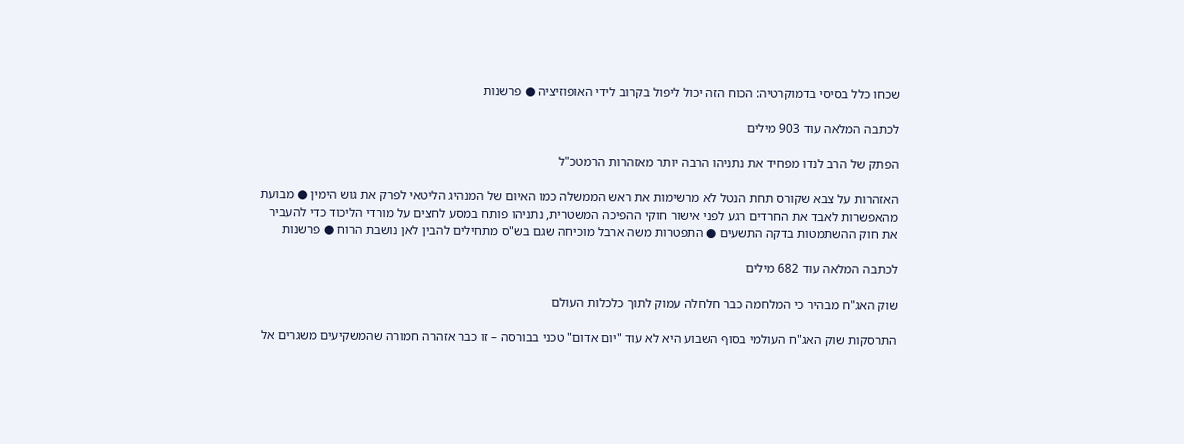שכחו כלל בסיסי בדמוקרטיה: הכוח הזה יכול ליפול בקרוב לידי האופוזיציה ● פרשנות

לכתבה המלאה עוד 903 מילים

הפתק של הרב לנדו מפחיד את נתניהו הרבה יותר מאזהרות הרמטכ"ל

האזהרות על צבא שקורס תחת הנטל לא מרשימות את ראש הממשלה כמו האיום של המנהיג הליטאי לפרק את גוש הימין ● מבועת מהאפשרות לאבד את החרדים רגע לפני אישור חוקי ההפיכה המשטרית, נתניהו פותח במסע לחצים על מורדי הליכוד כדי להעביר את חוק ההשתמטות בדקה התשעים ● התפטרות משה ארבל מוכיחה שגם בש"ס מתחילים להבין לאן נושבת הרוח ● פרשנות

לכתבה המלאה עוד 682 מילים

שוק האג"ח מבהיר כי המלחמה כבר חלחלה עמוק לתוך כלכלות העולם

התרסקות שוק האג"ח העולמי בסוף השבוע היא לא עוד "יום אדום" טכני בבורסה – זו כבר אזהרה חמורה שהמשקיעים משגרים אל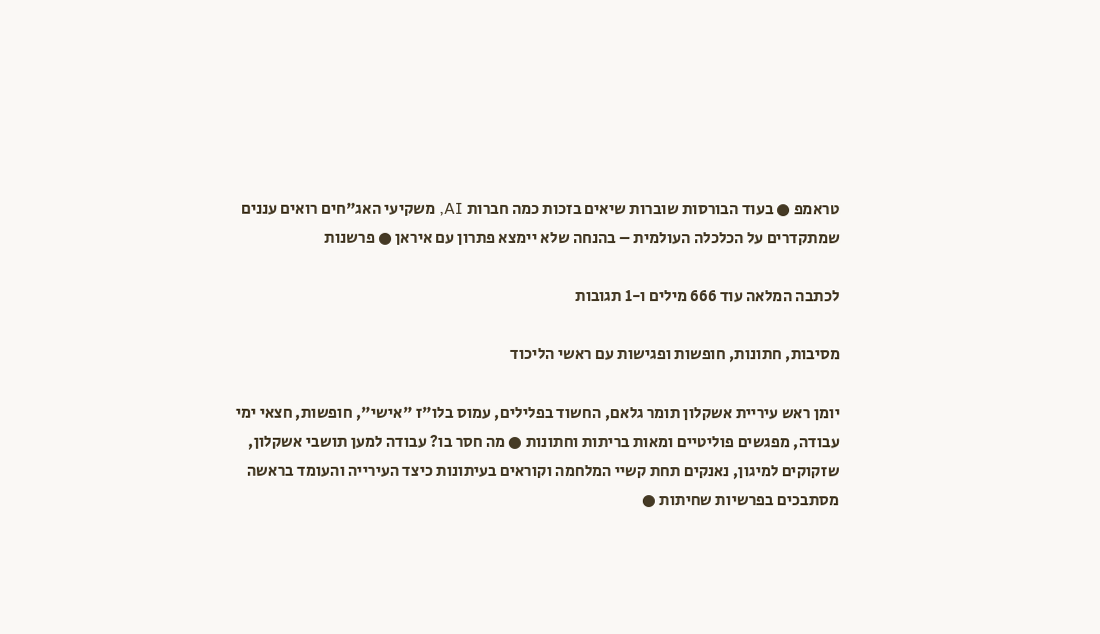טראמפ ● בעוד הבורסות שוברות שיאים בזכות כמה חברות AI, משקיעי האג"חים רואים עננים שמתקדרים על הכלכלה העולמית – בהנחה שלא יימצא פתרון עם איראן ● פרשנות

לכתבה המלאה עוד 666 מילים ו-1 תגובות

מסיבות, חתונות, חופשות ופגישות עם ראשי הליכוד

יומן ראש עיריית אשקלון תומר גלאם, החשוד בפלילים, עמוס בלו"ז "אישי", חופשות, חצאי ימי עבודה, מפגשים פוליטיים ומאות בריתות וחתונות ● מה חסר בו? עבודה למען תושבי אשקלון, שזקוקים למיגון, נאנקים תחת קשיי המלחמה וקוראים בעיתונות כיצד העירייה והעומד בראשה מסתבכים בפרשיות שחיתות ●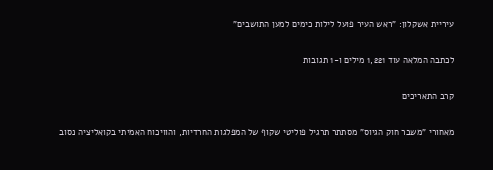עיריית אשקלון: "ראש העיר פועל לילות כימים למען התושבים"

לכתבה המלאה עוד 1,221 מילים ו-1 תגובות

קרב התאריכים

מאחורי "משבר חוק הגיוס" מסתתר תרגיל פוליטי שקוף של המפלגות החרדיות, והוויכוח האמיתי בקואליציה נסוב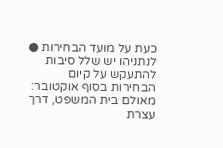כעת על מועד הבחירות ● לנתניהו יש שלל סיבות להתעקש על קיום הבחירות בסוף אוקטובר: מאולם בית המשפט, דרך עצרת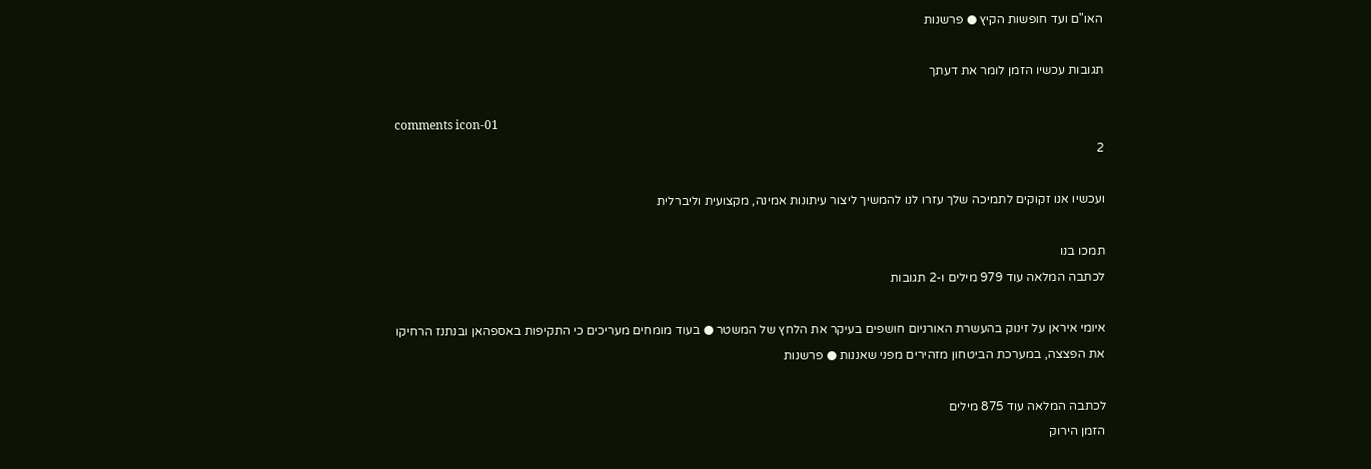האו"ם ועד חופשות הקיץ ● פרשנות

תגובות עכשיו הזמן לומר את דעתך

comments icon-01
2

ועכשיו אנו זקוקים לתמיכה שלך עזרו לנו להמשיך ליצור עיתונות אמינה, מקצועית וליברלית

תמכו בנו
לכתבה המלאה עוד 979 מילים ו-2 תגובות

איומי איראן על זינוק בהעשרת האורניום חושפים בעיקר את הלחץ של המשטר ● בעוד מומחים מעריכים כי התקיפות באספהאן ובנתנז הרחיקו את הפצצה, במערכת הביטחון מזהירים מפני שאננות ● פרשנות

לכתבה המלאה עוד 875 מילים
הזמן הירוק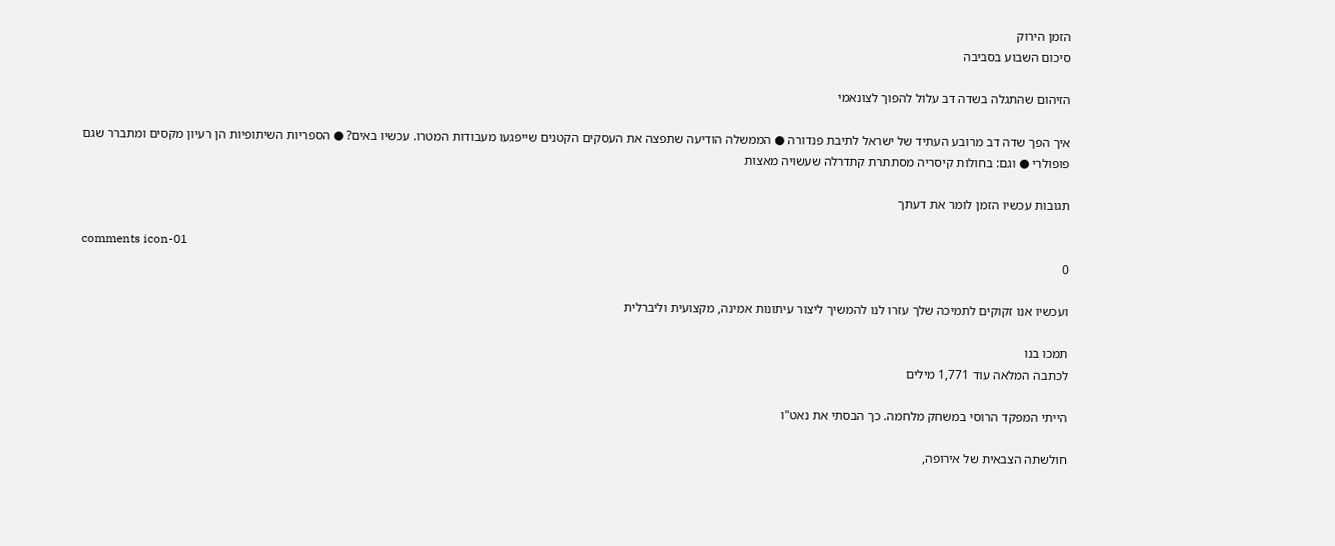הזמן הירוק
סיכום השבוע בסביבה

הזיהום שהתגלה בשדה דב עלול להפוך לצונאמי

איך הפך שדה דב מרובע העתיד של ישראל לתיבת פנדורה ● הממשלה הודיעה שתפצה את העסקים הקטנים שייפגעו מעבודות המטרו. עכשיו באים? ● הספריות השיתופיות הן רעיון מקסים ומתברר שגם פופולרי ● וגם: בחולות קיסריה מסתתרת קתדרלה שעשויה מאצות

תגובות עכשיו הזמן לומר את דעתך

comments icon-01
0

ועכשיו אנו זקוקים לתמיכה שלך עזרו לנו להמשיך ליצור עיתונות אמינה, מקצועית וליברלית

תמכו בנו
לכתבה המלאה עוד 1,771 מילים

הייתי המפקד הרוסי במשחק מלחמה. כך הבסתי את נאט"ו

חולשתה הצבאית של אירופה,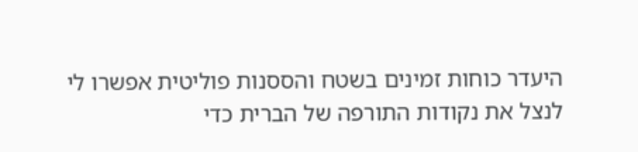היעדר כוחות זמינים בשטח והססנות פוליטית אפשרו לי לנצל את נקודות התורפה של הברית כדי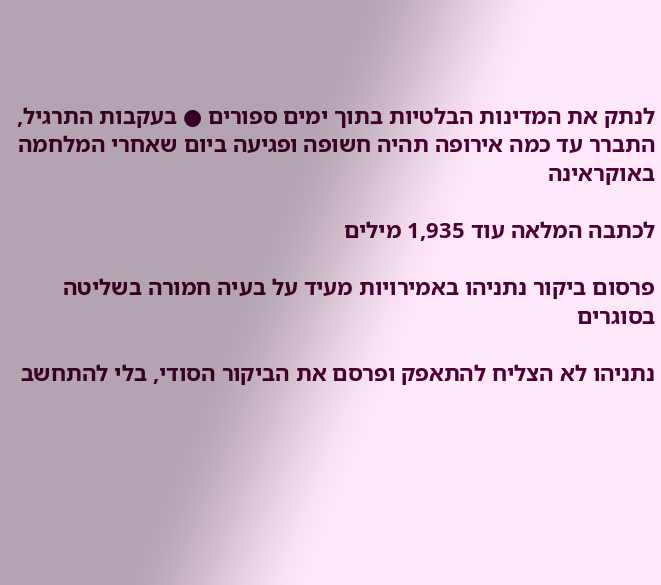לנתק את המדינות הבלטיות בתוך ימים ספורים ● בעקבות התרגיל, התברר עד כמה אירופה תהיה חשופה ופגיעה ביום שאחרי המלחמה באוקראינה

לכתבה המלאה עוד 1,935 מילים

פרסום ביקור נתניהו באמירויות מעיד על בעיה חמורה בשליטה בסוגרים

נתניהו לא הצליח להתאפק ופרסם את הביקור הסודי, בלי להתחשב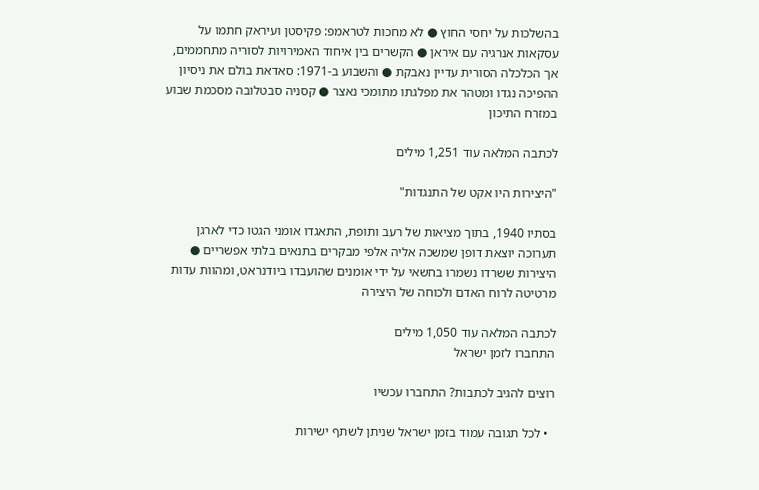בהשלכות על יחסי החוץ ● לא מחכות לטראמפ: פקיסטן ועיראק חתמו על עסקאות אנרגיה עם איראן ● הקשרים בין איחוד האמירויות לסוריה מתחממים, אך הכלכלה הסורית עדיין נאבקת ● והשבוע ב-1971: סאדאת בולם את ניסיון ההפיכה נגדו ומטהר את מפלגתו מתומכי נאצר ● קסניה סבטלובה מסכמת שבוע במזרח התיכון

לכתבה המלאה עוד 1,251 מילים

"היצירות היו אקט של התנגדות"

בסתיו 1940, בתוך מציאות של רעב ותופת, התאגדו אומני הגטו כדי לארגן תערוכה יוצאת דופן שמשכה אליה אלפי מבקרים בתנאים בלתי אפשריים ● היצירות ששרדו נשמרו בחשאי על ידי אומנים שהועבדו ביודנראט, ומהוות עדות מרטיטה לרוח האדם ולכוחה של היצירה

לכתבה המלאה עוד 1,050 מילים
התחברו לזמן ישראל

רוצים להגיב לכתבות? התחברו עכשיו

  • לכל תגובה עמוד בזמן ישראל שניתן לשתף ישירות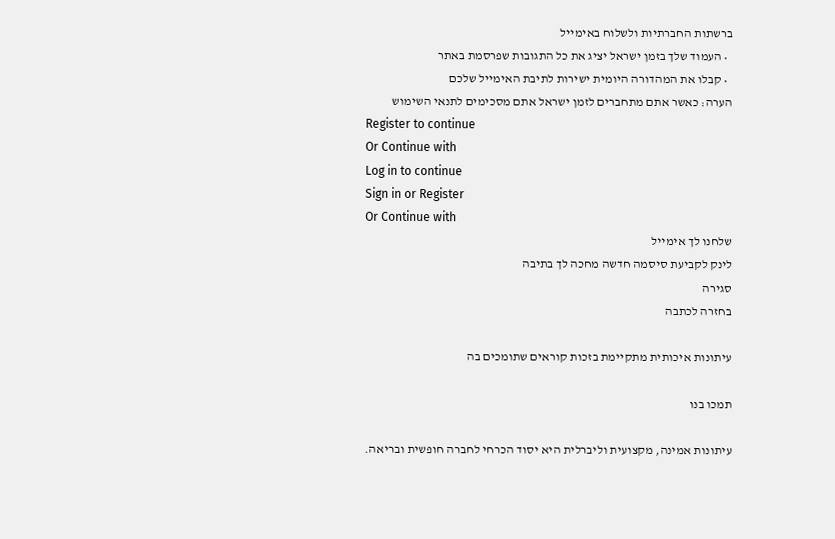ברשתות החברתיות ולשלוח באימייל
  • העמוד שלך בזמן ישראל יציג את כל התגובות שפרסמת באתר
  • קבלו את המהדורה היומית ישירות לתיבת האימייל שלכם
הערה: כאשר אתם מתחברים לזמן ישראל אתם מסכימים לתנאי השימוש
Register to continue
Or Continue with
Log in to continue
Sign in or Register
Or Continue with
שלחנו לך אימייל
לינק לקביעת סיסמה חדשה מחכה לך בתיבה
סגירה
בחזרה לכתבה

עיתונות איכותית מתקיימת בזכות קוראים שתומכים בה

תמכו בנו

עיתונות אמינה, מקצועית וליברלית היא יסוד הכרחי לחברה חופשית ובריאה.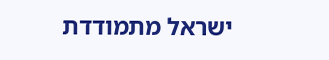ישראל מתמודדת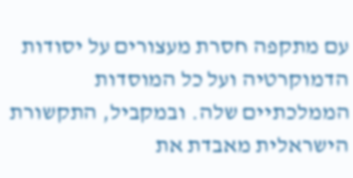עם מתקפה חסרת מעצורים על יסודות הדמוקרטיה ועל כל המוסדות הממלכתיים שלה. ובמקביל, התקשורת הישראלית מאבדת את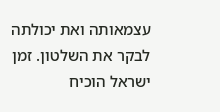עצמאותה ואת יכולתה לבקר את השלטון. זמן ישראל הוכיח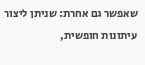שאפשר גם אחרת: שניתן ליצור עיתונות חופשית,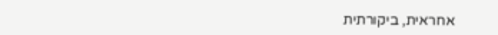אחראית, ביקורתית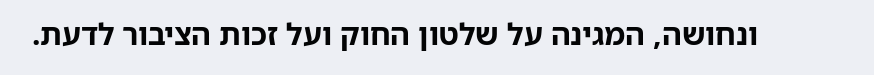ונחושה, המגינה על שלטון החוק ועל זכות הציבור לדעת.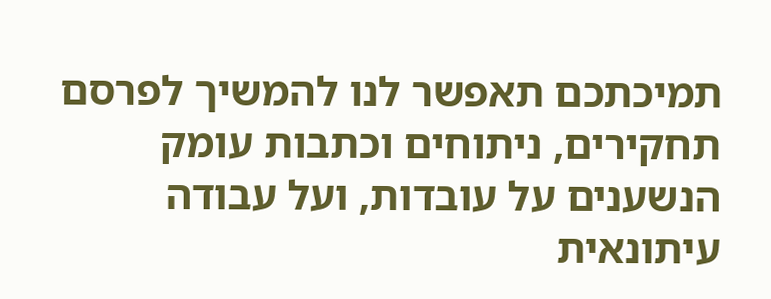תמיכתכם תאפשר לנו להמשיך לפרסם תחקירים, ניתוחים וכתבות עומק הנשענים על עובדות, ועל עבודה עיתונאית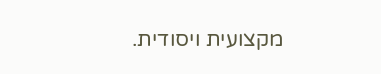מקצועית ויסודית.